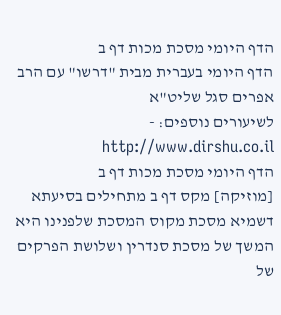הדף היומי מסכת מכות דף ב
הדף היומי בעברית מבית "דרשו" עם הרב אפרים סגל שליט"א
לשיעורים נוספים: - http://www.dirshu.co.il
הדף היומי מסכת מכות דף ב
[מוזיקה] מקס דף ב מתחילים בסיעתא דשמיא מסכת מקוס המסכת שלפנינו היא המשך של מסכת סנדרין ושלושת הפרקים של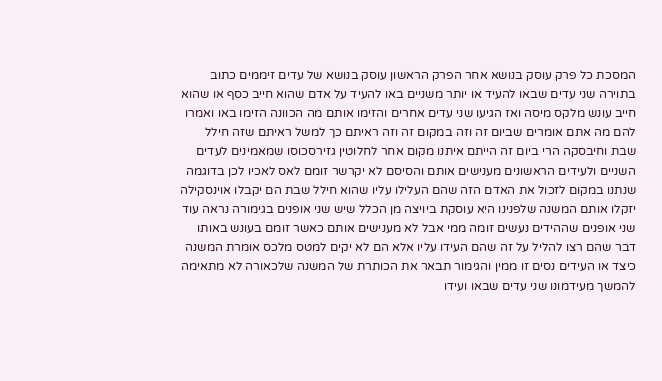המסכת כל פרק עוסק בנושא אחר הפרק הראשון עוסק בנושא של עדים זיממים כתוב בתוירה שני עדים שבאו להעיד או יותר משניים באו להעיד על אדם שהוא חייב כסף או שהוא חייב עונש מלקס מיסה ואז הגיעו שני עדים אחרים והזימו אותם מה הכוונה הזימו באו ואמרו להם מה אתם אומרים שביום זה וזה במקום זה וזה ראיתם כך למשל ראיתם שזה חילל שבת וחיבסקה הרי ביום זה הייתם איתנו מקום אחר לחלוטין גזירסכוסו שמאמינים לעדים השניים ולעידים הראשונים מענישים אותם והסיסם לא יקרשר זומם לאס לאכיו לכן בדוגמה שנתנו במקום לזכול את האדם הזה שהם העלילו עליו שהוא חילל שבת הם יקבלו אוינסקילה יזקלו אותם המשנה שלפנינו היא עוסקת ביויצה מן הכלל שיש שני אופנים בגימורה נראה עוד שני אופנים שההידים נעשים זומה ממי אבל לא מענישים אותם כאשר זומם בעונש באותו דבר שהם רצו להליל על זה שהם העידו עליו אלא הם לא יקים למטס מלכס אומרת המשנה כיצד או העידים נסים זו ממין והגימור תבאר את הכותרת של המשנה שלכאורה לא מתאימה להמשך מעידמונו שני עדים שבאו ועידו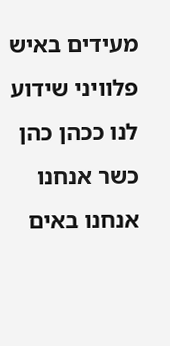מעידים באיש פלוויני שידוע לנו ככהן כהן כשר אנחנו אנחנו באים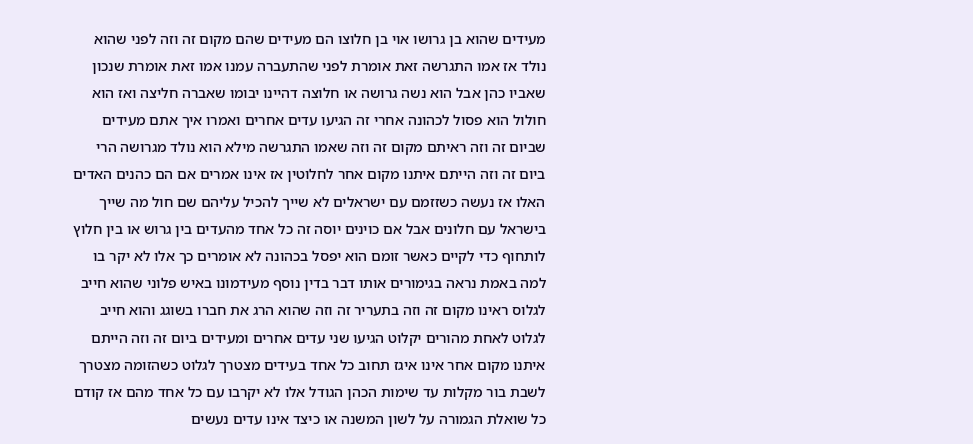מעידים שהוא בן גרושו אוי בן חלוצו הם מעידים שהם מקום זה וזה לפני שהוא נולד אז אמו התגרשה זאת אומרת לפני שהתעברה עמנו אמו זאת אומרת שנכון שאביו כהן אבל הוא נשה גרושה או חלוצה דהיינו יבומו שאברה חליצה ואז הוא חולול הוא פסול לכהונה אחרי זה הגיעו עדים אחרים ואמרו איך אתם מעידים שביום זה וזה ראיתם מקום זה וזה שאמו התגרשה מילא הוא נולד מגרושה הרי ביום זה וזה הייתם איתנו מקום אחר לחלוטין אז אינו אמרים אם הם כהנים האדים האלו אז נעשה כשזזמם עם ישראלים לא שייך להכיל עליהם שם חול מה שייך בישראל עם חלונים אבל אם כוינים יוסה זה כל אחד מהעדים בין גרוש או בין חלוץ לותחוף כדי לקיים כאשר זומם הוא יפסל בכהונה לא אומרים כך אלו לא יקר בו למה באמת נראה בגימורים אותו דבר בדין נוסף מעידמונו באיש פלוני שהוא חייב לגלוס ראינו מקום זה וזה בתעריר זה וזה שהוא הרג את חברו בשוגג והוא חייב לגלוט לאחת מהורים יקלוט הגיעו שני עדים אחרים ומעידים ביום זה וזה הייתם איתנו מקום אחר אינו איגז תחוב כל אחד בעידים מצטרך לגלוט כשהזומה מצטרך לשבת בור מקלות עד שימות הכהן הגודל אלו לא יקרבו עם כל אחד מהם אז קודם כל שואלת הגמורה על לשון המשנה או כיצד אינו עדים נעשים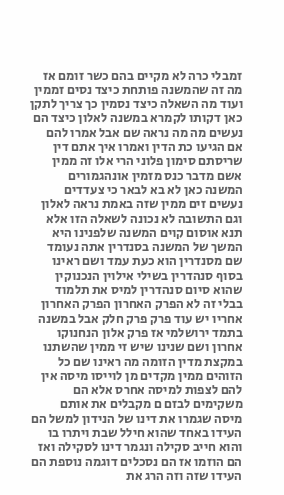זמבלי כרה לא מקיים בהם כשר זומם אז מה זה שהמשנה פותחת כיצד נסים זממין ועוד מה השאלה כיצד נסמין כך צריך לתקן כאן דקותו לקמרא במשנה לאלון כיצד הם נעשים מה מה נראה שם אבל אמרו להם אם הגיעו כת הדין ואמרו איך אתם דין שריסתם סימון פלוני הרי אלו זה ממין אשם מדבר כנס מזמין אונהגמורים המשנה כאן לא בא לבאר כי צעדדים נעשים זים ממין שזה באמת נראה לאלון וגם התשובה לא נכונה לשאלה הזו אלא תנא אוסום קוים המשנה שלפנינו היא המשך של המשנה בסנדרין אתה נעומד שם מסנדרין הוא כעת עמד ושם ראינו בסוף סנהדרין בשילי אילוין הנכנוקין שהוא סיום סנהדרין למיס את תלמוד בבלי זה לא הפרק האחרון הפרק האחרון אחריו יש עוד פרק פרק חלק אבל במשנה בתמד ירושלמי אז פרק אלון הנחנוקו אחרון ושם שנינו שיש זי ממין שהשתנו במקצת מדין הזומה מה ראינו שם כל הזוהים ממין מקדים מן לוייסו מיסה אין להם לצפות למיסה אחרס אלא הם משקימים לבזם ם מקבלים את אותם מיסה שגמרו את דינו של הנידון למשל הם העידו באחד שהוא חילל שבת ויתרו בו והוא חייב סקילה ונגמר דינו לסקילה ואז הם הוזמו אז הם נסכלים דוגמה נוספת הם העידו שזה וזה הרג את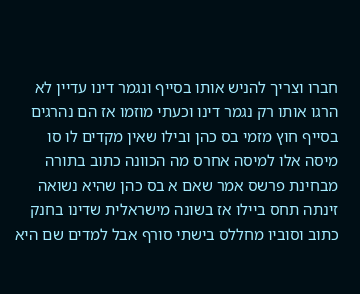חברו וצריך להניש אותו בסייף ונגמר דינו עדיין לא הרגו אותו רק נגמר דינו וכעתי מוזמו אז הם נהרגים בסייף חוץ מזמי בס כהן ובילו שאין מקדים לו סו מיסה אלו למיסה אחרס מה הכוונה כתוב בתורה מבחינת פרשס אמר שאם א בס כהן שהיא נשואה זינתה תחס ביילו אז בשונה מישראלית שדינו בחנק כתוב וסוביו מחללס בישתי סורף אבל למדים שם היא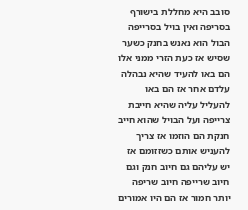סובב היא מחללת בישורף בסריפה ואין בויל בסרייפה הבול הוא נאנש בחנק כשער שסיש אז כעת הזרי ממני אלו הם באו להעיד שהיא נבהלה עלדם אחר אז הם באו להעליל עליה שהיא חייבת צרייפה ועל הבויל שהוא חייב חנקת הם הוזמו אז צריך להעניש אותם כשזזומם אז יש עליהם גם חיוב חנק וגם חיוב שרייפה חיוב שריפה יותר חמור אז הם היו אמורים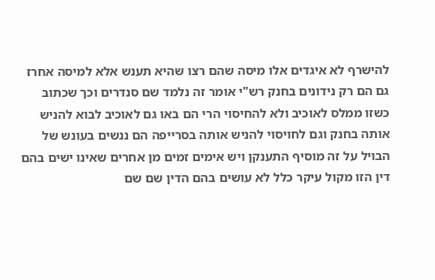להישרף לא איגדים אלו מיסה שהם רצו שהיא תענש אלא למיסה אחרז גם הם רק נידונים בחנק רש"י אומר זה נלמד שם סנדרים וכך שכתוב כשזו ממלס לאוכיב ולא להחיסוי הרי הם באו גם לאוכיב לבוא להניש אותה בחנק וגם לחויסוי להניש אותה בסרייפה הם ננשים בעונש של הבויל על זה מוסיף התענקן ויש אימים זמים מן אחרים שאינו ישים בהם דין הזו מקול עיקר כלל לא עושים בהם הדין שם שם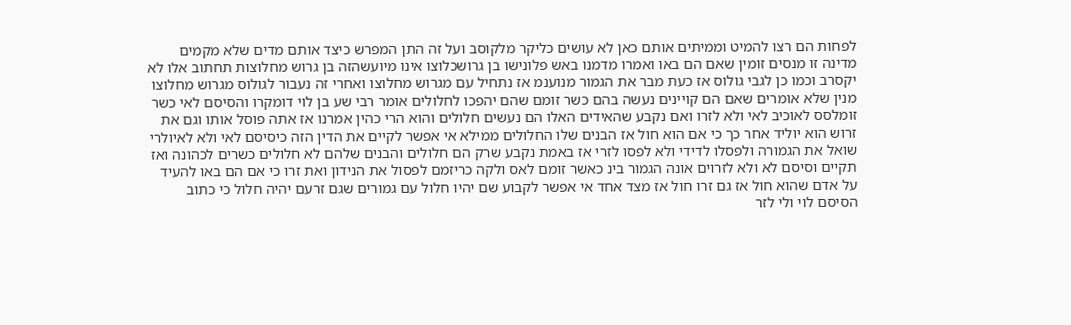לפחות הם רצו להמיט וממיתים אותם כאן לא עושים כליקר מלקוסב ועל זה התן המפרש כיצד אותם מדים שלא מקמים מדינה זו מנסים זומין שאם הם באו ואמרו מדמנו באש פלונישו בן גרושכלוצו אינו מיועשהזה בן גרוש מחלוצות תחתוב אלו לא יקסרב וכמו כן לגבי גולוס אז כעת מבר את הגמור מנוענמ אז נתחיל עם מגרוש מחלוצו ואחרי זה נעבור לגולוס מגרוש מחלוצו מנין שלא אומרים שאם הם קויינים נעשה בהם כשר זומם שהם יהפכו לחלולים אומר רבי שע בן לוי דומקרו והסיסם לאי כשר זומלסס לאוכיב לאי ולא לזרו ואם נקבע שהאידים האלו הם נעשים חלולים והוא הרי כהין אמרנו אז אתה פוסל אותו וגם את זרוש הוא יוליד אחר כך כי אם הוא חול אז הבנים שלו החלולים ממילא אי אפשר לקיים את הדין הזה כיסיסם לאי ולא לאיולרי שואל את הגמורה ולפסלו לדידי ולא לפסו לזרי אז באמת נקבע שרק הם חלולים והבנים שלהם לא חלולים כשרים לכהונה ואז תקיים וסיסם לא ולא לזרוים אונה הגמור בינ כאשר זומם לאס ולקה כריזמם לפסול את הנידון ואת זרו כי אם הם באו להעיד על אדם שהוא חול אז גם זרו חול אז מצד אחד אי אפשר לקבוע שם יהיו חלול עם גמורים שגם זרעם יהיה חלול כי כתוב הסיסם לוי ולי לזר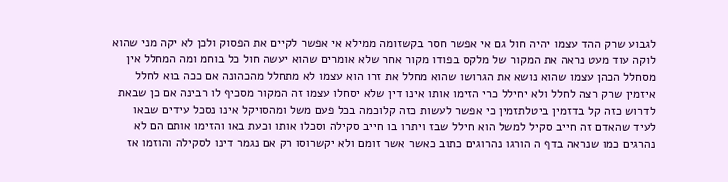לגבוע שרק ההד עצמו יהיה חול גם אי אפשר חסר בקשזומה ממילא אי אפשר לקיים את הפסוק ולכן לא יקה מני שהוא לוקה עוד מעט נראה את המקור של מלקס בפודו מקור אחר שלא אומרים שהוא יעשה חול כל בוחמ ומה המחלל אין מסחלל הכהן עצמו שהוא נושא את הגרושו שהוא מחלל את זרו הוא עצמו לא מתחלל מהכהונה אם ככה בוא לחלל איזמין שרק רצה לחלל ולא יחילל כרי הזימו אותו אינו דין שלא יסחלו עצמו זה המקור מסכיף לו רבינה אם כן שבאת לדרוש כזה קל בדזמין ביטלתזמין כי אפשר לעשות כזה קלוכמה בכל פעם משל ומהסויקל אינו נסכל עידים שבאו לעיד שהאדם זה חייב סקיל למשל הוא חילל שבז ויתרו בו חייב סקילה וסכלו אותו וכעת באו והזימו אותם הם לא נהרגים כמו שנראה בדף ה הורגו נהרוגים כתוב כאשר אשר זומם ולא יקשרוסו רק אם נגמר דינו לסקילה והוזמו אז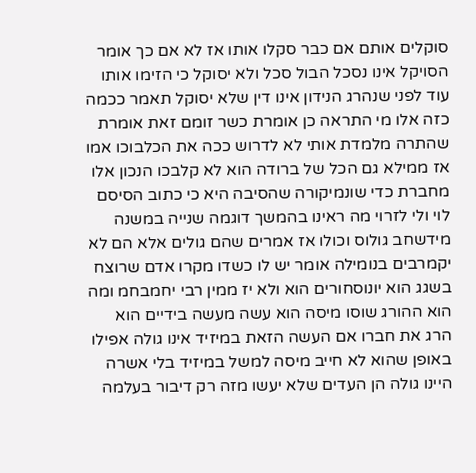סוקלים אותם אם כבר סקלו אותו אז לא אם כך אומר הסויקל אינו נסכל הבול סכל ולא יסוקל כי הזימו אותו עוד לפני שנהרג הנידון אינו דין שלא יסוקל תאמר ככמה כזה אלו מי התראה כן אומרת כשר זומם זאת אומרת שהתרה מלמדת אותי לא לדרוש ככה את הכלבוכו אמו אז ממילא גם הכל של ברודה הוא לא קלבכו הנכון אלו מחברת כדי שונמיקורה שהסיבה היא כי כתוב הסיסם לוי ולי לזרוי מה ראינו בהמשך דוגמה שנייה במשנה מידשחב גולוס וכולו אז אמרים שהם גולים אלא הם לא יקמרבים בנומילה אומר יש לו כשדו מקרו אדם שרוצח בשגג הוא יונוסחורים הוא ולא יז ממין רבי יחמבחמ ומה הוא ההורג שוסו מיסה הוא עשה מעשה בידיים הוא הרג את חברו אם העשה הזאת במיזיד אינו גולה אפילו באופן שהוא לא חייב מיסה למשל במיזיד בלי אשרה היינו גולה הן העדים שלא יעשו מזה רק דיבור בעלמה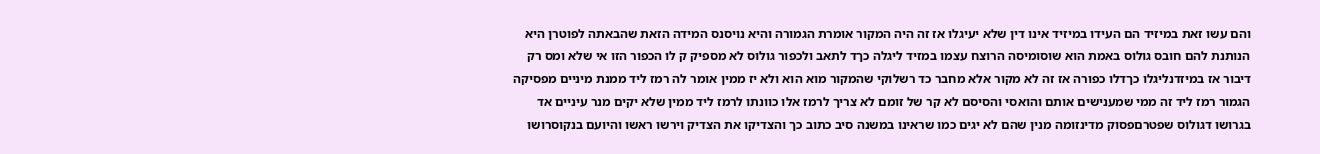והם עשו זאת במיזיד הם העידו במיזיד אינו דין שלא יעיגלו אז זה היה המקור אומרת הגמורה והיא נויסנס המידה הזאת שהבאתה לפוטרן היא הנותנת להם חובס גולוס באמת הוא שוסומיסה הרוצח עצמו במזיד ליגלה כךד לתאב ולכפור גולוס לא מספיק ק לו הכפור הזו אי שלא ומס רק דיבור אז במיזדנליגלו כךדלו כפורה אז זה לא מקור אלא מחבר כד רשלוקי שהמקור מוא הוא ולא יז ממין אומר לה רמז ליד ממנת מיניים מפסיקה הגמור רמז ליד זה ממי שמענישים אותם והואסי והסיסם לא קר של זומם לא צריך לרמז אלו כוונתו לרמז ליד ממין שלא יקים מנר עיניים אד בגרושו דגולוס שפטרםפסוק מדינזומה מנין שהם לא יגים כמו שראינו במשנה סיב כתוב כך והצדיקו את הצדיק וירשו ראשו והיועם בנקוסרושו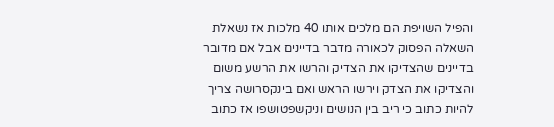והפיל השויפת הם מלכים אותו 40 מלכות אז נשאלת השאלה הפסוק לכאורה מדבר בדיינים אבל אם מדובר בדיינים שהצדיקו את הצדיק והרשו את הרשע משום והצדיקו את הצדק וירשו הראש ואם בינקסרושה צריך להיות כתוב כי ריב בין הנושים וניקשפטושפו אז כתוב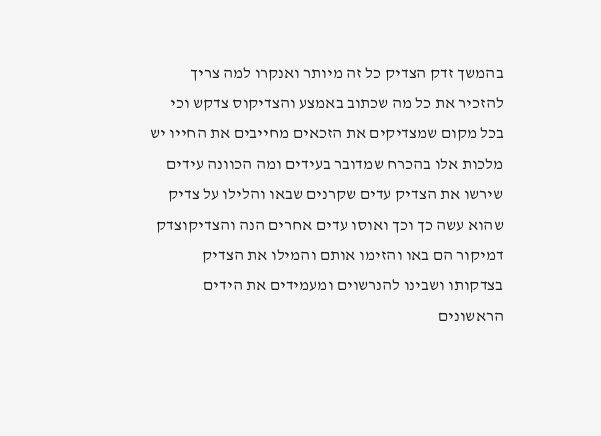בהמשך זדק הצדיק כל זה מיותר ואנקרו למה צריך להזכיר את כל מה שכתוב באמצע והצדיקוס צדקש וכי בכל מקום שמצדיקים את הזכאים מחייבים את החייו יש מלכות אלו בהכרח שמדובר בעידים ומה הכוונה עידים שירשו את הצדיק עדים שקרנים שבאו והלילו על צדיק שהוא עשה כך וכך ואוסו עדים אחרים הנה והצדיקוצדק דמיקור הם באו והזימו אותם והמילו את הצדיק בצדקותו ושבינו להנרשוים ומעמידים את הידים הראשונים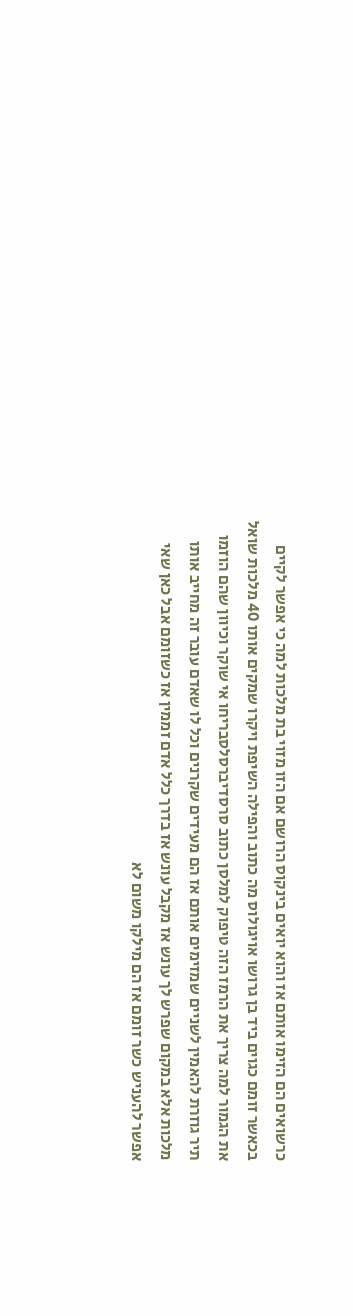כרשואים הם הזימו אותם אז והוא יואים בינקוס הרושם אם הזו מזוי בת מלכות למה כי אפשר לקיים בכאשר זומם כגוים ביד בן גרושו אויגולוס מה כתוב והפילה השיפת ויקרו שמקים אותו 40 מלכות שואל את הגמור למה צריך את הרמז הזה טיפוק למלסן כתוב סרסדיברסלסבריחו אי שוקר וכיוון שהם הוזמו תיר גוזרת להאמין לשניים שמזימים אותם אז הם מעידים שקרנים וכל לו שאדם עובר זה מחייב אותו מלכות אלא במקום שפרש לך עונש אז מקבל עונש אז בדרך כלל אדם זממין אז כשזומם אבל כאן שאי אפשר להעניש כשר זומם אז הם מילקו משום לא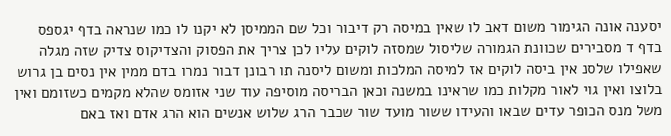יסענה אונה הגימור משום דאב לו שאין במיסה רק דיבור וכל שם הממיסן לא יקנו לו כמו שנראה בדף יגספס בדף ד מסבירים שכוונת הגמורה שליסול שמסזה לוקים עליו לכן צריך את הפסוק והצדיקוס צדיק שזה מגלה שאפילו שלסנ אין ביסה לוקים אז למיסה המלכות ומשום ליסנה תו רבונן דבור נמרו בדם ממין אין נסים בן גרוש בלוצו ואין גוי לאור מקלות כמו שראינו במשנה וכאן הבריסה מוסיפה עוד שני אזומס שהלא מקמים כשזומם ואין משל מנס הכופר עדים שבאו והעידו ששור מועד שור שכבר הרג שלוש אנשים הוא הרג אדם ואז באם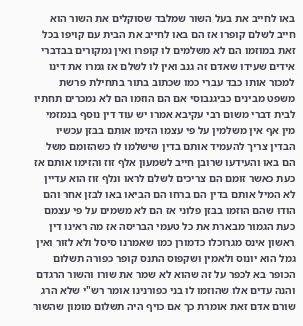באו לחייב את בעל השור שמלבד שסוקלים את השור הוא חייב לשלם קופרו אז הם באו לחייב את הבית עם קויפו בכל זאת במוזמו הם לא משלמים לו קופרו ואין נמקורים בבדברי אידים שעידו שאדם זה גנב ואין לו לשלם אז גמרו את דינו למכור אותו כבד עברי כמו שכתוב בתור בתחילת פרשת משפט מבינים כביגנבוסי אם הם הוזמו הם לא נמכרים תחתיו לבית דברי משום רבי עקיבא אמרו יש עוד דין נוסף בנמזמי מין אף אין משלמין על פי עצמו הזימו אותם בבזן עכשיו הבדין צריך להעמיד אותם בדין שישלמו לו כשהזומם משל הם באו והעידעו שרובן חייב לשמעון אלף זוז והזימו אותם אז כעת כאשר זומם הם צריכים לשלם לראו ונלף זוז הוא עדיין לא המיל אותם בדין הם ברחו הם הביאו באו לבזן אחר והם הודו שהם הוזמו בבזן פלוני אז הם לא משמים על פי עצמם כעת הגמור מבארת את כל טעמי הבריסה אז מה ראינו דין ראשון אינס מגרוכלו כדמורן כמו שאמרנו סיסל ולא לזור ואין גמל הוא יונוס ולאמין ושקפוס התנס קופר כפורה תשלום הכופר בא לכפר על זה שהוא לא שמר את שורו והשור הרגדם והנה עדים אלו שהוזמו לו בני כפורנינו אומר רש"י שלא הרג שורם אדם זאת אומרת כך אם כויף היה תשלום מומון שהשור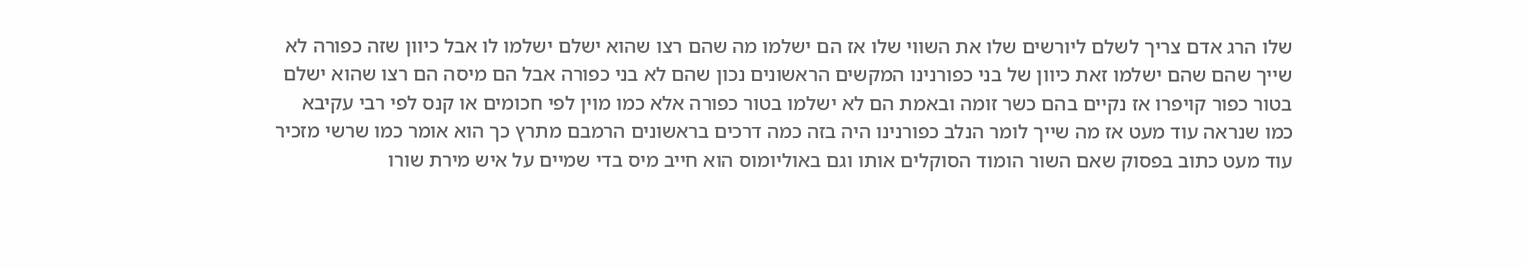שלו הרג אדם צריך לשלם ליורשים שלו את השווי שלו אז הם ישלמו מה שהם רצו שהוא ישלם ישלמו לו אבל כיוון שזה כפורה לא שייך שהם שהם ישלמו זאת כיוון של בני כפורנינו המקשים הראשונים נכון שהם לא בני כפורה אבל הם מיסה הם רצו שהוא ישלם בטור כפור קויפרו אז נקיים בהם כשר זומה ובאמת הם לא ישלמו בטור כפורה אלא כמו מוין לפי חכומים או קנס לפי רבי עקיבא כמו שנראה עוד מעט אז מה שייך לומר הנלב כפורנינו היה בזה כמה דרכים בראשונים הרמבם מתרץ כך הוא אומר כמו שרשי מזכיר עוד מעט כתוב בפסוק שאם השור הומוד הסוקלים אותו וגם באוליומוס הוא חייב מיס בדי שמיים על איש מירת שורו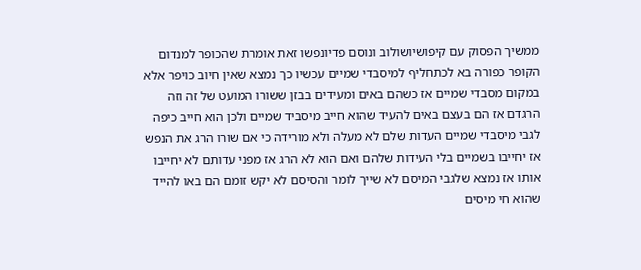ממשיך הפסוק עם קיפושיושולוב ונוסם פדיונפשו זאת אומרת שהכופר למנדום הקופר כפורה בא לכתחליף למיסבדי שמיים עכשיו כך נמצא שאין חיוב כויפר אלא במקום מסבדי שמיים אז כשהם באים ומעידים בבזן ששורו המועט של זה וזה הרגדם אז הם בעצם באים להעיד שהוא חייב מיסביד שמיים ולכן הוא חייב כיפה לגבי מיסבדי שמיים העדות שלם לא מעלה ולא מורידה כי אם שורו הרג את הנפש אז יחייבו בשמיים בלי העידות שלהם ואם הוא לא הרג אז מפני עדותם לא יחייבו אותו אז נמצא שלגבי המיסם לא שייך לומר והסיסם לא יקש זומם הם באו להייד שהוא חי מיסים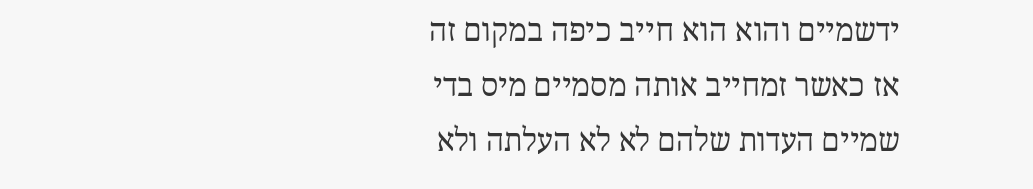ידשמיים והוא הוא חייב כיפה במקום זה אז כאשר זמחייב אותה מסמיים מיס בדי שמיים העדות שלהם לא לא העלתה ולא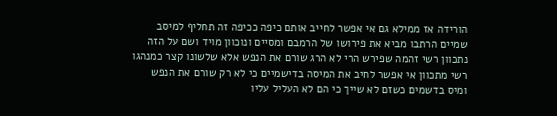הורידה אז ממילא גם אי אפשר לחייב אותם כיפה ככיפה זה תחליף למיסב שמיים הרתבו מביא את פירושו של הרמבם ומסיים ונוכוון מויד ושם על הזה נתכוון רשי זהמה שפירש הרי לא הרג שורם את הנפש אלא שלשונו קצר כמנהגו רשי מתכוון אי אפשר לחיב את המיסה בדישמיים כי לא רק שורם את הנפש ומיס בדשמים כשזם לא שייך כי הם לא העליל עליו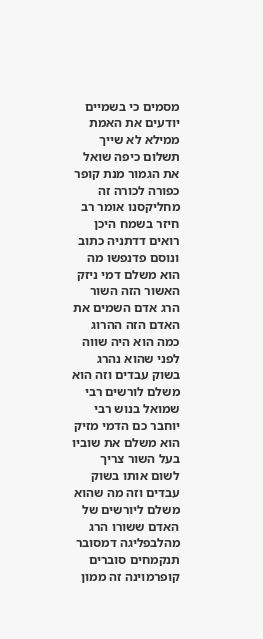מסמים כי בשמיים יודעים את האמת ממילא לא שייך תשלום כיפה שואל את הגמור מנת קופר כפורה לכורה זה מחליקסנו אומר רב חיזר בשמח היכן רואים דדתניה כתוב ונוסם פדנפשו מה הוא משלם דמי ניזק האשור הזה השור הרג אדם השמים את האדם הזה ההרוג כמה הוא היה שווה לפני שהוא נהרג בשוק עבדים וזה הוא משלם לורשים רבי שמואל בנוש רבי יוחבר כם הדמי מזיק הוא משלם את שוביו בעל השור צריך לשום אותו בשוק עבדים וזה מה שהוא משלם ליורשים של האדם ששורו הרג מהלבפליגה דמסובר תנקמחים סוברים קופרמוינה זה ממון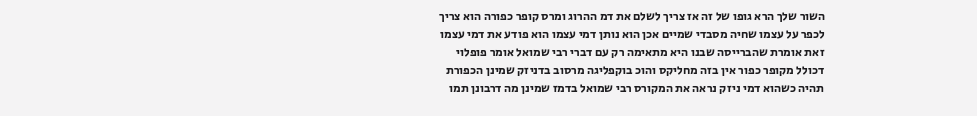השור שלך הרא גופו של זה אז צריך לשלם את דמ ההרוג ומרס קופר כפורה הוא צריך לכפר על עצמו שחיה מסבדי שמיים אכן הוא נותן דמי עצמו הוא פודע את דמי עצמו זאת אומרת שהברייסה שבנו היא מתאימה רק עם דברי רבי שמואל אומר פופלוי דכולל מקופר כפור אין בזה מחליקס והוכ בוקפליגה מרסוב בדניזק שמינן הכפורת תהיה כשהוא דמי ניזק נראה את המקורס רבי שמואל בדמז שמינן מה דרבונן תמו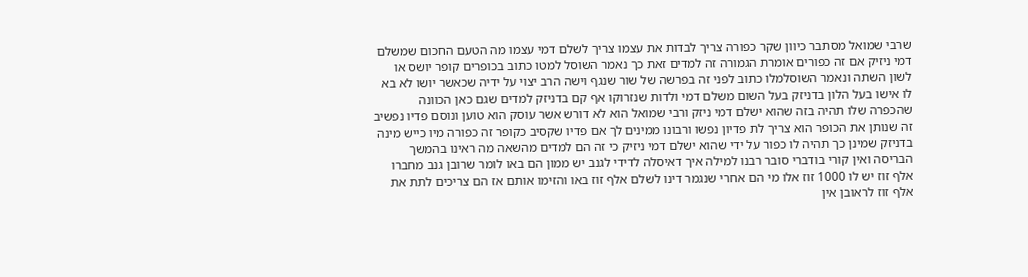שרבי שמואל מסתבר כיוון שקר כפורה צריך לבדות את עצמו צריך לשלם דמי עצמו מה הטעם החכום שמשלם דמי ניזיק אם זה כפורים אומרת הגמורה זה למדים זאת כך נאמר השוסל למטו כתוב בכופרים קופר יושס או לשון השתה ונאמר השוסלמלו כתוב לפני זה בפרשה של שור שנגף וישה הרב יצוי על ידיה שכאשר יושו לא בא לו אישו בעל הלון בדניזק בעל השום משלם דמי ולדות שנזרוקו אף קם בדניזק למדים שגם כאן הכוונה שהכפרה שלו תהיה בזה שהוא ישלם דמי ניזק ורבי שמואל הוא לא דורש אשר עוסק הוא טוען ונוסם פדיו נפשיב זה שנותן את הכופר הוא צריך לת פדיון נפשו ורבונו ממינים לך אם פדיו שקסיב כקופר זה כפורה מיו כייש מינה בדניזק שמינן כך תהיה לו כפור על ידי שהוא ישלם דמי ניזיק כי זה הם למדים מהשאה מה ראינו בהמשך הבריסה ואין קורי בודברי סובר רבנו למילה איך דאיסלה לדידי לגנב יש ממון הם באו לומר שרובן גנב מחברו אלף זוז יש לו 1000 זוז אלו מי הם אחרי שנגמר דינו לשלם אלף זוז באו והזימו אותם אז הם צריכים לתת את אלף זוז לראובן אין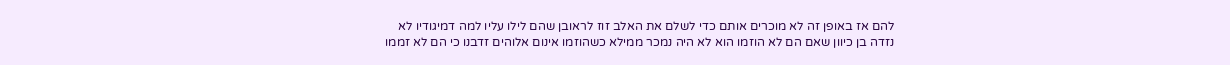להם אז באופן זה לא מוכרים אותם כדי לשלם את האלב זוז לראובן שהם לילו עליו למה דמיגודיו לא נזדה בן כיוון שאם הם לא הוזמו הוא לא היה נמכר ממילא כשהוזמו אינום אלוהים זדבנו כי הם לא זממו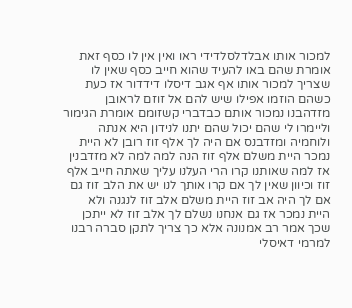למכור אותו אבלדלסלדידי ראו ואין אין לו כסף זאת אומרת שהם באו להעיד שהוא חייב כסף שאין לו שצריך למכור אותו אף אגב דיסלו דידדור אז כעת כשהם הוזמו אפילו שיש להם אל זוזם לראובן מזדהבנו נמכור אותם כבדברי קשזומם אומרת הגימור וליימרו לי שהם יכול שהם יתנו לנידון היא אנתה ולוחמיה ומזדבנס אם היה לך אלף זוז רובן לא היית נמכר היית משלם אלף זוז הנה למה למה לא מזדבנין אז למה שאותנו קרו הרי העלנו עליך שאתה חייב אלף זוז וכיוון שאין לך אם קרו אותך לנו יש את הלב זוז גם אם לך היה אב זוז היית משלם אלב זוז לנגנה ולא היית נמכר אז גם אנחנו נשלם לך אלב זוז לא ייתכן שכך אמר רב אמנונה אלא כך צריך לתקן סברה רבנו למרמי דאיסלי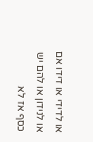או לדידי או דידו אם או לנידון או להם יש כסף אז לא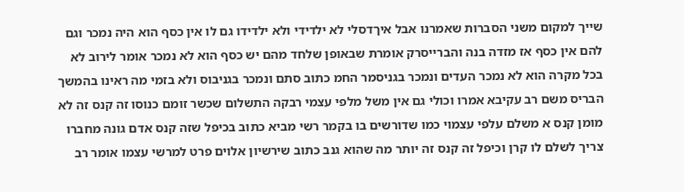שייך למקום משני הסברות שאמרנו אבל איךדסלי לא ילדידי ולא ילדידו גם לו אין כסף הוא היה נמכר וגם להם אין כסף אז מזדה בנה והברייסרק אומרת שבאופן שלחד מהם יש כסף הוא לא נמכר אומר לירוב לא בכל מקרה הוא לא נמכר העדים ונמכר בגניסמר החמ כתוב סתם ונמכר בגניבוס ולא בזמי מה ראינו בהמשך הבריס משם רב עקיבא אמרו וכולי גם אין משל מלפי עצמי רבקה התשלום שכשר זומם כנוסו זה קנס זה לא מומן קנס א משלם עלפי עצמוי כמו שדורשים בו בקמר רשי מביא כתוב בכיפל שזה קנס אדם גונה מחברו צריך לשלם לו קרן וכיפל זה קנס זה יותר מה שהוא גנב כתוב שירשיון אלוים פרט למרשי עצמו אומר רב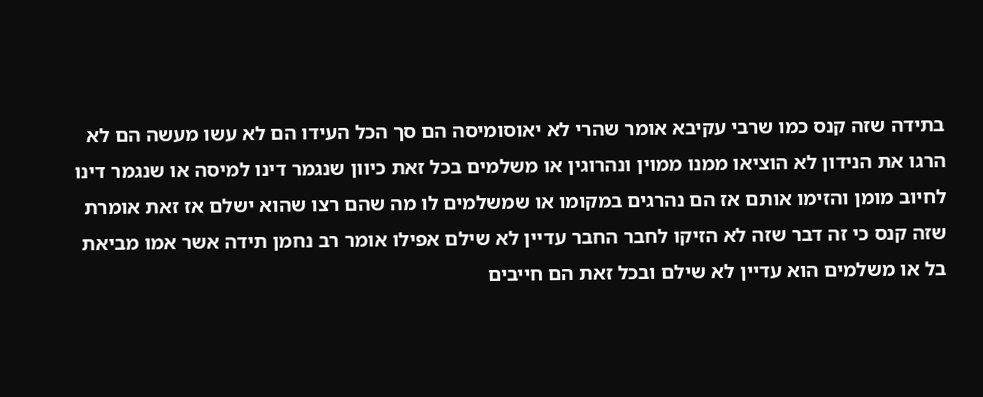בתידה שזה קנס כמו שרבי עקיבא אומר שהרי לא יאוסומיסה הם סך הכל העידו הם לא עשו מעשה הם לא הרגו את הנידון לא הוציאו ממנו ממוין ונהרוגין או משלמים בכל זאת כיוון שנגמר דינו למיסה או שנגמר דינו לחיוב מומן והזימו אותם אז הם נהרגים במקומו או שמשלמים לו מה שהם רצו שהוא ישלם אז זאת אומרת שזה קנס כי זה דבר שזה לא הזיקו לחבר החבר עדיין לא שילם אפילו אומר רב נחמן תידה אשר אמו מביאת בל או משלמים הוא עדיין לא שילם ובכל זאת הם חייבים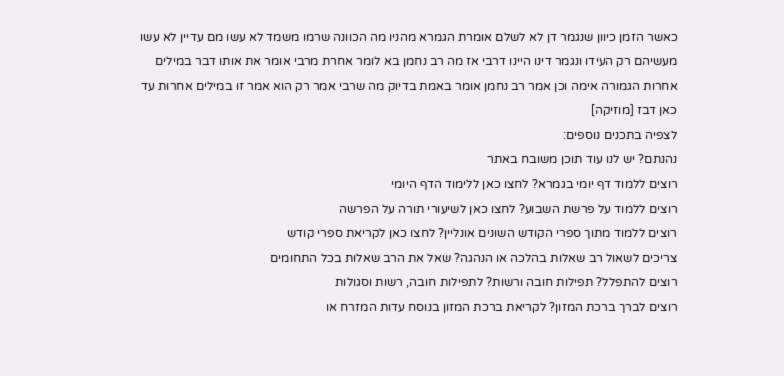כאשר הזמן כיוון שנגמר דן לא לשלם אומרת הגמרא מהניו מה הכוונה שרמו משמד לא עשו מם עדיין לא עשו מעשיהם רק העידו ונגמר דינו היינו דרבי אז מה רב נחמן בא לומר אחרת מרבי אומר את אותו דבר במילים אחרות הגמורה אימה וכן אמר רב נחמן אומר באמת בדיוק מה שרבי אמר רק הוא אמר זו במילים אחרות עד כאן דבז [מוזיקה]
לצפיה בתכנים נוספים:
נהנתם? יש לנו עוד תוכן משובח באתר
רוצים ללמוד דף יומי בגמרא? לחצו כאן ללימוד הדף היומי
רוצים ללמוד על פרשת השבוע? לחצו כאן לשיעורי תורה על הפרשה
רוצים ללמוד מתוך ספרי הקודש השונים אונליין? לחצו כאן לקריאת ספרי קודש
צריכים לשאול רב שאלות בהלכה או הנהגה? שאל את הרב שאלות בכל התחומים
רוצים להתפלל? תפילות חובה ורשות? לתפילות חובה, רשות וסגולות
רוצים לברך ברכת המזון? לקריאת ברכת המזון בנוסח עדות המזרח או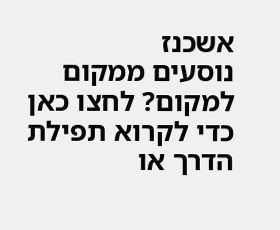אשכנז
נוסעים ממקום למקום? לחצו כאן כדי לקרוא תפילת הדרך או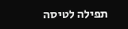תפילה לטיסה